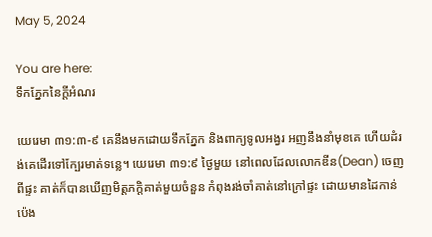May 5, 2024

You are here:
ទឹកភ្នែកនៃក្តីអំណរ

យេរេមា ៣១:៣-៩ គេនឹងមកដោយទឹកភ្នែក និងពាក្យទូលអង្វរ អញនឹងនាំមុខគេ ហើយដំរង់គេដើរទៅក្បែរមាត់ទន្លេ។ យេរេមា ៣១:៩ ថ្ងៃមួយ នៅពេលដែលលោកឌីន(Dean) ចេញពីផ្ទះ គាត់ក៏បានឃើញមិត្តភក្តិគាត់មួយចំនួន កំពុងរង់ចាំគាត់នៅក្រៅផ្ទះ ដោយមានដៃកាន់ប៉េង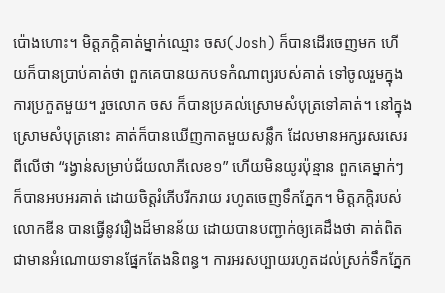ប៉ោងហោះ។ មិត្តភក្តិគាត់ម្នាក់ឈ្មោះ ចស(Josh) ក៏បានដើរចេញមក ហើយក៏បានប្រាប់គាត់ថា ពួកគេបានយកបទកំណាព្យរបស់គាត់ ទៅចូលរួមក្នុងការប្រកួតមួយ។ រួចលោក ចស ក៏បានប្រគល់ស្រោមសំបុត្រទៅគាត់។ នៅក្នុងស្រោមសំបុត្រនោះ គាត់ក៏បានឃើញកាតមួយសន្លឹក ដែលមានអក្សរសរសេរពីលើថា “រង្វាន់សម្រាប់ជ័យលាភីលេខ១” ហើយមិនយូរប៉ុន្មាន ពួកគេម្នាក់ៗក៏បានអបអរគាត់ ដោយចិត្តរំភើបរីករាយ រហូតចេញទឹកភ្នែក។ មិត្តភក្តិរបស់លោកឌីន បានធ្វើនូវរឿងដ៏មានន័យ ដោយបានបញ្ជាក់ឲ្យគេដឹងថា គាត់ពិតជាមានអំណោយទានផ្នែកតែងនិពន្ធ។ ការអរសប្បាយរហូតដល់ស្រក់ទឹកភ្នែក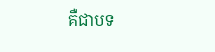គឺជាបទ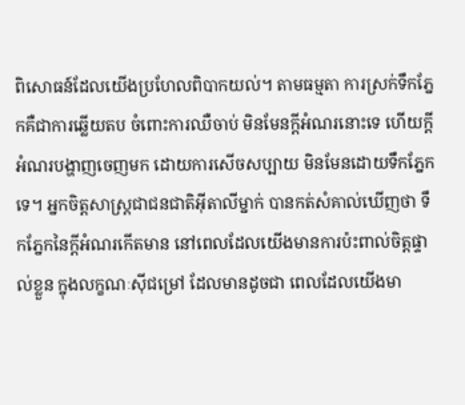ពិសោធន៍ដែលយើងប្រហែលពិបាកយល់។ តាមធម្មតា ការស្រក់ទឹកភ្នែកគឺជាការឆ្លើយតប ចំពោះការឈឺចាប់ មិនមែនក្តីអំណរនោះទេ ហើយក្តីអំណរបង្ហាញចេញមក ដោយការសើចសប្បាយ មិនមែនដោយទឹកភ្នែកទេ។ អ្នកចិត្តសាស្រ្តជាជនជាតិអ៊ីតាលីម្នាក់ បានកត់សំគាល់ឃើញថា ទឹកភ្នែកនៃក្តីអំណរកើតមាន នៅពេលដែលយើងមានការប៉ះពាល់ចិត្តផ្ទាល់ខ្លួន ក្នុងលក្ខណៈស៊ីជម្រៅ ដែលមានដូចជា ពេលដែលយើងមា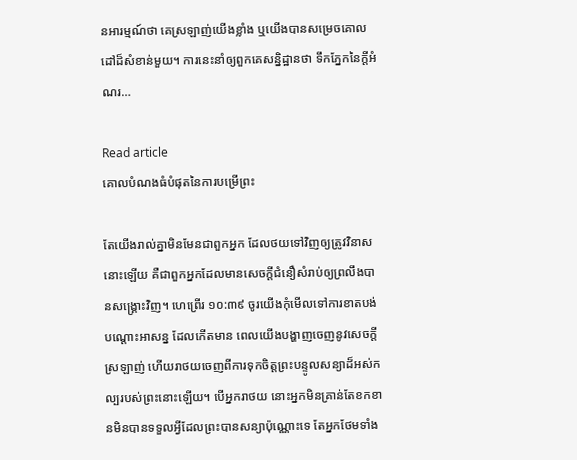នអារម្មណ៍ថា គេស្រឡាញ់យើងខ្លាំង ឬយើងបានសម្រេចគោលដៅដ៏សំខាន់មួយ។ ការនេះនាំឲ្យពួកគេសន្និដ្ឋានថា ទឹកភ្នែកនៃក្តីអំណរ…

Read article
គោលបំណងធំបំផុតនៃការបម្រើព្រះ

តែយើងរាល់គ្នាមិនមែនជាពួកអ្នក ដែលថយទៅវិញឲ្យត្រូវវិនាសនោះឡើយ គឺជាពួកអ្នកដែលមានសេចក្តីជំនឿសំរាប់ឲ្យព្រលឹងបានសង្គ្រោះវិញ។ ហេព្រើរ ១០:៣៩ ចូរយើងកុំមើលទៅការខាតបង់បណ្ដោះអាសន្ន ដែលកើតមាន ពេលយើងបង្ហាញចេញនូវសេចក្តីស្រឡាញ់ ហើយរាថយចេញពីការទុកចិត្តព្រះបន្ទូលសន្យាដ៏អស់កល្បរបស់ព្រះនោះឡើយ។ បើអ្នករាថយ នោះអ្នកមិនគ្រាន់តែខកខានមិនបានទទួលអ្វីដែលព្រះបានសន្យាប៉ុណ្ណោះទេ តែអ្នកថែមទាំង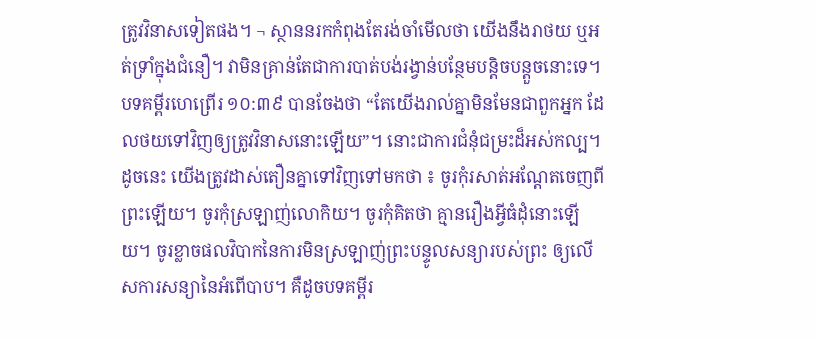ត្រូវវិនាសទៀតផង។ ¬ ស្ថាននរកកំពុងតែរង់ចាំមើលថា យើងនឹងរាថយ ឬអត់ទ្រាំក្នុងជំនឿ។ វាមិនគ្រាន់តែជាការបាត់បង់រង្វាន់បន្ថែមបន្តិចបន្តួចនោះទេ។ បទគម្ពីរហេព្រើរ ១០:៣៩ បានចែងថា “តែយើងរាល់គ្នាមិនមែនជាពួកអ្នក ដែលថយទៅវិញឲ្យត្រូវវិនាសនោះឡើយ”។ នោះជាការជំនុំជម្រះដ៏អស់កល្ប។ ដូចនេះ យើងត្រូវដាស់តឿនគ្នាទៅវិញទៅមកថា ៖ ចូរកុំរសាត់អណ្ដែតចេញពីព្រះឡើយ។ ចូរកុំស្រឡាញ់លោកិយ។ ចូរកុំគិតថា គ្មានរឿងអ្វីធំដុំនោះឡើយ។ ចូរខ្លាចផលវិបាកនៃការមិនស្រឡាញ់ព្រះបន្ទូលសន្យារបស់ព្រះ ឲ្យលើសការសន្យានៃអំពើបាប។ គឺដូចបទគម្ពីរ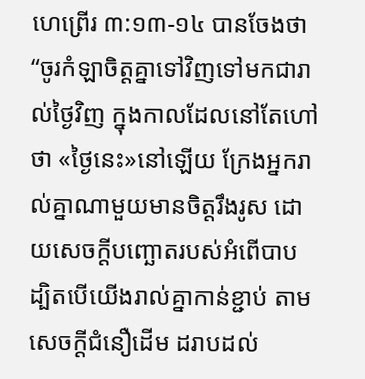ហេព្រើរ ៣:១៣-១៤ បានចែងថា “ចូរកំឡាចិត្តគ្នាទៅវិញទៅមកជារាល់ថ្ងៃវិញ ក្នុងកាលដែលនៅតែហៅថា «ថ្ងៃនេះ»នៅឡើយ ក្រែងអ្នករាល់គ្នាណាមួយមានចិត្តរឹងរូស ដោយសេចក្តីបញ្ឆោតរបស់អំពើបាប ដ្បិតបើយើងរាល់គ្នាកាន់ខ្ជាប់ តាមសេចក្តីជំនឿដើម ដរាបដល់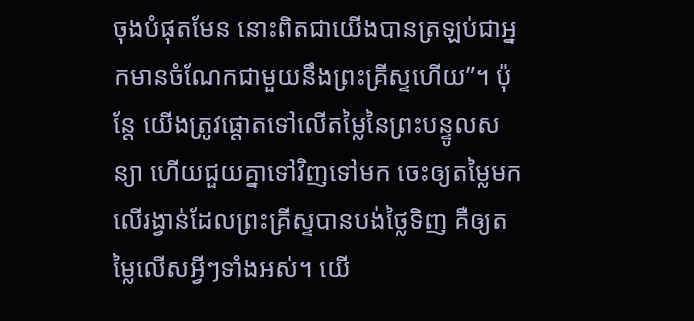ចុងបំផុតមែន នោះពិតជាយើងបានត្រឡប់ជាអ្នកមានចំណែកជាមួយនឹងព្រះគ្រីស្ទហើយ”។ ប៉ុន្តែ យើងត្រូវផ្ដោតទៅលើតម្លៃនៃព្រះបន្ទូលសន្យា ហើយជួយគ្នាទៅវិញទៅមក ចេះឲ្យតម្លៃមកលើរង្វាន់ដែលព្រះគ្រីស្ទបានបង់ថ្លៃទិញ គឺឲ្យតម្លៃលើសអ្វីៗទាំងអស់។ យើ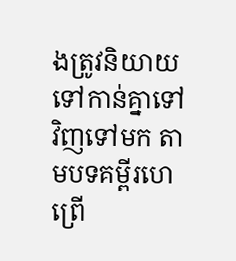ងត្រូវនិយាយទៅកាន់គ្នាទៅវិញទៅមក តាមបទគម្ពីរហេព្រើ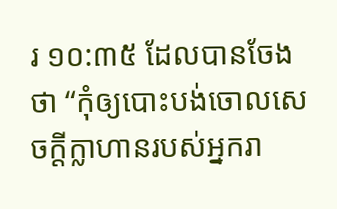រ ១០:៣៥ ដែលបានចែងថា “កុំឲ្យបោះបង់ចោលសេចក្តីក្លាហានរបស់អ្នករា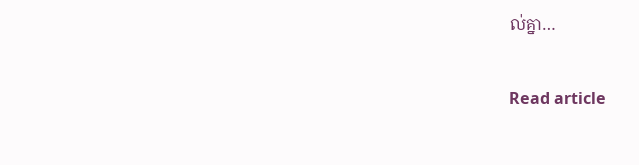ល់គ្នា…

Read article